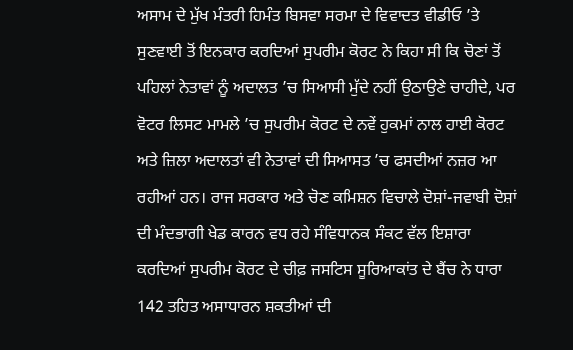ਅਸਾਮ ਦੇ ਮੁੱਖ ਮੰਤਰੀ ਹਿਮੰਤ ਬਿਸਵਾ ਸਰਮਾ ਦੇ ਵਿਵਾਦਤ ਵੀਡੀਓ ’ਤੇ ਸੁਣਵਾਈ ਤੋਂ ਇਨਕਾਰ ਕਰਦਿਆਂ ਸੁਪਰੀਮ ਕੋਰਟ ਨੇ ਕਿਹਾ ਸੀ ਕਿ ਚੋਣਾਂ ਤੋਂ ਪਹਿਲਾਂ ਨੇਤਾਵਾਂ ਨੂੰ ਅਦਾਲਤ ’ਚ ਸਿਆਸੀ ਮੁੱਦੇ ਨਹੀਂ ਉਠਾਉਣੇ ਚਾਹੀਦੇ, ਪਰ ਵੋਟਰ ਲਿਸਟ ਮਾਮਲੇ ’ਚ ਸੁਪਰੀਮ ਕੋਰਟ ਦੇ ਨਵੇਂ ਹੁਕਮਾਂ ਨਾਲ ਹਾਈ ਕੋਰਟ ਅਤੇ ਜ਼ਿਲਾ ਅਦਾਲਤਾਂ ਵੀ ਨੇਤਾਵਾਂ ਦੀ ਸਿਆਸਤ ’ਚ ਫਸਦੀਆਂ ਨਜ਼ਰ ਆ ਰਹੀਆਂ ਹਨ। ਰਾਜ ਸਰਕਾਰ ਅਤੇ ਚੋਣ ਕਮਿਸ਼ਨ ਵਿਚਾਲੇ ਦੋਸ਼ਾਂ-ਜਵਾਬੀ ਦੋਸ਼ਾਂ ਦੀ ਮੰਦਭਾਗੀ ਖੇਡ ਕਾਰਨ ਵਧ ਰਹੇ ਸੰਵਿਧਾਨਕ ਸੰਕਟ ਵੱਲ ਇਸ਼ਾਰਾ ਕਰਦਿਆਂ ਸੁਪਰੀਮ ਕੋਰਟ ਦੇ ਚੀਫ਼ ਜਸਟਿਸ ਸੂਰਿਆਕਾਂਤ ਦੇ ਬੈਂਚ ਨੇ ਧਾਰਾ 142 ਤਹਿਤ ਅਸਾਧਾਰਨ ਸ਼ਕਤੀਆਂ ਦੀ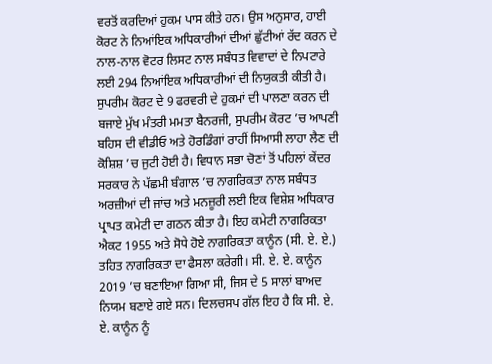ਵਰਤੋਂ ਕਰਦਿਆਂ ਹੁਕਮ ਪਾਸ ਕੀਤੇ ਹਨ। ਉਸ ਅਨੁਸਾਰ, ਹਾਈ ਕੋਰਟ ਨੇ ਨਿਆਂਇਕ ਅਧਿਕਾਰੀਆਂ ਦੀਆਂ ਛੁੱਟੀਆਂ ਰੱਦ ਕਰਨ ਦੇ ਨਾਲ-ਨਾਲ ਵੋਟਰ ਲਿਸਟ ਨਾਲ ਸਬੰਧਤ ਵਿਵਾਦਾਂ ਦੇ ਨਿਪਟਾਰੇ ਲਈ 294 ਨਿਆਂਇਕ ਅਧਿਕਾਰੀਆਂ ਦੀ ਨਿਯੁਕਤੀ ਕੀਤੀ ਹੈ।
ਸੁਪਰੀਮ ਕੋਰਟ ਦੇ 9 ਫਰਵਰੀ ਦੇ ਹੁਕਮਾਂ ਦੀ ਪਾਲਣਾ ਕਰਨ ਦੀ ਬਜਾਏ ਮੁੱਖ ਮੰਤਰੀ ਮਮਤਾ ਬੈਨਰਜੀ, ਸੁਪਰੀਮ ਕੋਰਟ ’ਚ ਆਪਣੀ ਬਹਿਸ ਦੀ ਵੀਡੀਓ ਅਤੇ ਹੋਰਡਿੰਗਾਂ ਰਾਹੀਂ ਸਿਆਸੀ ਲਾਹਾ ਲੈਣ ਦੀ ਕੋਸ਼ਿਸ਼ ’ਚ ਜੁਟੀ ਹੋਈ ਹੈ। ਵਿਧਾਨ ਸਭਾ ਚੋਣਾਂ ਤੋਂ ਪਹਿਲਾਂ ਕੇਂਦਰ ਸਰਕਾਰ ਨੇ ਪੱਛਮੀ ਬੰਗਾਲ ’ਚ ਨਾਗਰਿਕਤਾ ਨਾਲ ਸਬੰਧਤ ਅਰਜ਼ੀਆਂ ਦੀ ਜਾਂਚ ਅਤੇ ਮਨਜ਼ੂਰੀ ਲਈ ਇਕ ਵਿਸ਼ੇਸ਼ ਅਧਿਕਾਰ ਪ੍ਰਾਪਤ ਕਮੇਟੀ ਦਾ ਗਠਨ ਕੀਤਾ ਹੈ। ਇਹ ਕਮੇਟੀ ਨਾਗਰਿਕਤਾ ਐਕਟ 1955 ਅਤੇ ਸੋਧੇ ਹੋਏ ਨਾਗਰਿਕਤਾ ਕਾਨੂੰਨ (ਸੀ. ਏ. ਏ.) ਤਹਿਤ ਨਾਗਰਿਕਤਾ ਦਾ ਫੈਸਲਾ ਕਰੇਗੀ। ਸੀ. ਏ. ਏ. ਕਾਨੂੰਨ 2019 ’ਚ ਬਣਾਇਆ ਗਿਆ ਸੀ, ਜਿਸ ਦੇ 5 ਸਾਲਾਂ ਬਾਅਦ ਨਿਯਮ ਬਣਾਏ ਗਏ ਸਨ। ਦਿਲਚਸਪ ਗੱਲ ਇਹ ਹੈ ਕਿ ਸੀ. ਏ. ਏ. ਕਾਨੂੰਨ ਨੂੰ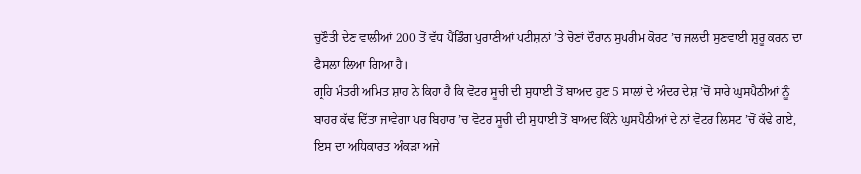ਚੁਣੌਤੀ ਦੇਣ ਵਾਲੀਆਂ 200 ਤੋਂ ਵੱਧ ਪੈਂਡਿੰਗ ਪੁਰਾਣੀਆਂ ਪਟੀਸ਼ਨਾਂ ’ਤੇ ਚੋਣਾਂ ਦੌਰਾਨ ਸੁਪਰੀਮ ਕੋਰਟ ’ਚ ਜਲਦੀ ਸੁਣਵਾਈ ਸ਼ੁਰੂ ਕਰਨ ਦਾ ਫੈਸਲਾ ਲਿਆ ਗਿਆ ਹੈ।
ਗ੍ਰਹਿ ਮੰਤਰੀ ਅਮਿਤ ਸ਼ਾਹ ਨੇ ਕਿਹਾ ਹੈ ਕਿ ਵੋਟਰ ਸੂਚੀ ਦੀ ਸੁਧਾਈ ਤੋਂ ਬਾਅਦ ਹੁਣ 5 ਸਾਲਾਂ ਦੇ ਅੰਦਰ ਦੇਸ਼ ’ਚੋਂ ਸਾਰੇ ਘੁਸਪੈਠੀਆਂ ਨੂੰ ਬਾਹਰ ਕੱਢ ਦਿੱਤਾ ਜਾਵੇਗਾ ਪਰ ਬਿਹਾਰ ’ਚ ਵੋਟਰ ਸੂਚੀ ਦੀ ਸੁਧਾਈ ਤੋਂ ਬਾਅਦ ਕਿੰਨੇ ਘੁਸਪੈਠੀਆਂ ਦੇ ਨਾਂ ਵੋਟਰ ਲਿਸਟ ’ਚੋਂ ਕੱਢੇ ਗਏ, ਇਸ ਦਾ ਅਧਿਕਾਰਤ ਅੰਕੜਾ ਅਜੇ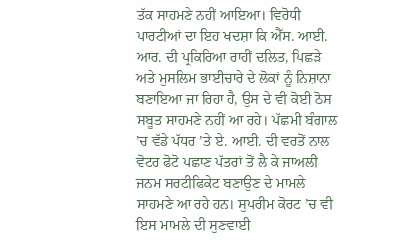ਤੱਕ ਸਾਹਮਣੇ ਨਹੀਂ ਆਇਆ। ਵਿਰੋਧੀ ਪਾਰਟੀਆਂ ਦਾ ਇਹ ਖਦਸ਼ਾ ਕਿ ਐੱਸ. ਆਈ. ਆਰ. ਦੀ ਪ੍ਰਕਿਰਿਆ ਰਾਹੀਂ ਦਲਿਤ, ਪਿਛੜੇ ਅਤੇ ਮੁਸਲਿਮ ਭਾਈਚਾਰੇ ਦੇ ਲੋਕਾਂ ਨੂੰ ਨਿਸ਼ਾਨਾ ਬਣਾਇਆ ਜਾ ਰਿਹਾ ਹੈ, ਉਸ ਦੇ ਵੀ ਕੋਈ ਠੋਸ ਸਬੂਤ ਸਾਹਮਣੇ ਨਹੀਂ ਆ ਰਹੇ। ਪੱਛਮੀ ਬੰਗਾਲ ’ਚ ਵੱਡੇ ਪੱਧਰ ’ਤੇ ਏ. ਆਈ. ਦੀ ਵਰਤੋਂ ਨਾਲ ਵੋਟਰ ਫੋਟੋ ਪਛਾਣ ਪੱਤਰਾਂ ਤੋਂ ਲੈ ਕੇ ਜਾਅਲੀ ਜਨਮ ਸਰਟੀਫਿਕੇਟ ਬਣਾਉਣ ਦੇ ਮਾਮਲੇ ਸਾਹਮਣੇ ਆ ਰਹੇ ਹਨ। ਸੁਪਰੀਮ ਕੋਰਟ ’ਚ ਵੀ ਇਸ ਮਾਮਲੇ ਦੀ ਸੁਣਵਾਈ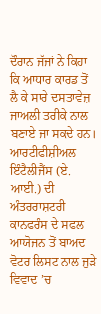ਦੌਰਾਨ ਜੱਜਾਂ ਨੇ ਕਿਹਾ ਕਿ ਆਧਾਰ ਕਾਰਡ ਤੋਂ ਲੈ ਕੇ ਸਾਰੇ ਦਸਤਾਵੇਜ਼ ਜਾਅਲੀ ਤਰੀਕੇ ਨਾਲ ਬਣਾਏ ਜਾ ਸਕਦੇ ਹਨ।
ਆਰਟੀਫੀਸ਼ੀਅਲ ਇੰਟੈਲੀਜੈਂਸ (ਏ. ਆਈ.) ਦੀ ਅੰਤਰਰਾਸ਼ਟਰੀ ਕਾਨਫਰੰਸ ਦੇ ਸਫਲ ਆਯੋਜਨ ਤੋਂ ਬਾਅਦ ਵੋਟਰ ਲਿਸਟ ਨਾਲ ਜੁੜੇ ਵਿਵਾਦ ’ਚ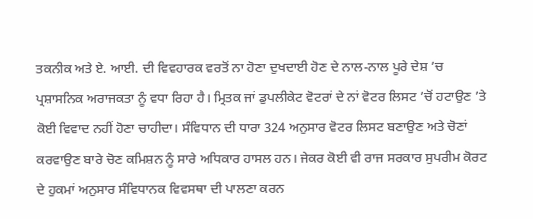ਤਕਨੀਕ ਅਤੇ ਏ. ਆਈ. ਦੀ ਵਿਵਹਾਰਕ ਵਰਤੋਂ ਨਾ ਹੋਣਾ ਦੁਖਦਾਈ ਹੋਣ ਦੇ ਨਾਲ-ਨਾਲ ਪੂਰੇ ਦੇਸ਼ ’ਚ ਪ੍ਰਸ਼ਾਸਨਿਕ ਅਰਾਜਕਤਾ ਨੂੰ ਵਧਾ ਰਿਹਾ ਹੈ। ਮ੍ਰਿਤਕ ਜਾਂ ਡੁਪਲੀਕੇਟ ਵੋਟਰਾਂ ਦੇ ਨਾਂ ਵੋਟਰ ਲਿਸਟ ’ਚੋਂ ਹਟਾਉਣ ’ਤੇ ਕੋਈ ਵਿਵਾਦ ਨਹੀਂ ਹੋਣਾ ਚਾਹੀਦਾ। ਸੰਵਿਧਾਨ ਦੀ ਧਾਰਾ 324 ਅਨੁਸਾਰ ਵੋਟਰ ਲਿਸਟ ਬਣਾਉਣ ਅਤੇ ਚੋਣਾਂ ਕਰਵਾਉਣ ਬਾਰੇ ਚੋਣ ਕਮਿਸ਼ਨ ਨੂੰ ਸਾਰੇ ਅਧਿਕਾਰ ਹਾਸਲ ਹਨ। ਜੇਕਰ ਕੋਈ ਵੀ ਰਾਜ ਸਰਕਾਰ ਸੁਪਰੀਮ ਕੋਰਟ ਦੇ ਹੁਕਮਾਂ ਅਨੁਸਾਰ ਸੰਵਿਧਾਨਕ ਵਿਵਸਥਾ ਦੀ ਪਾਲਣਾ ਕਰਨ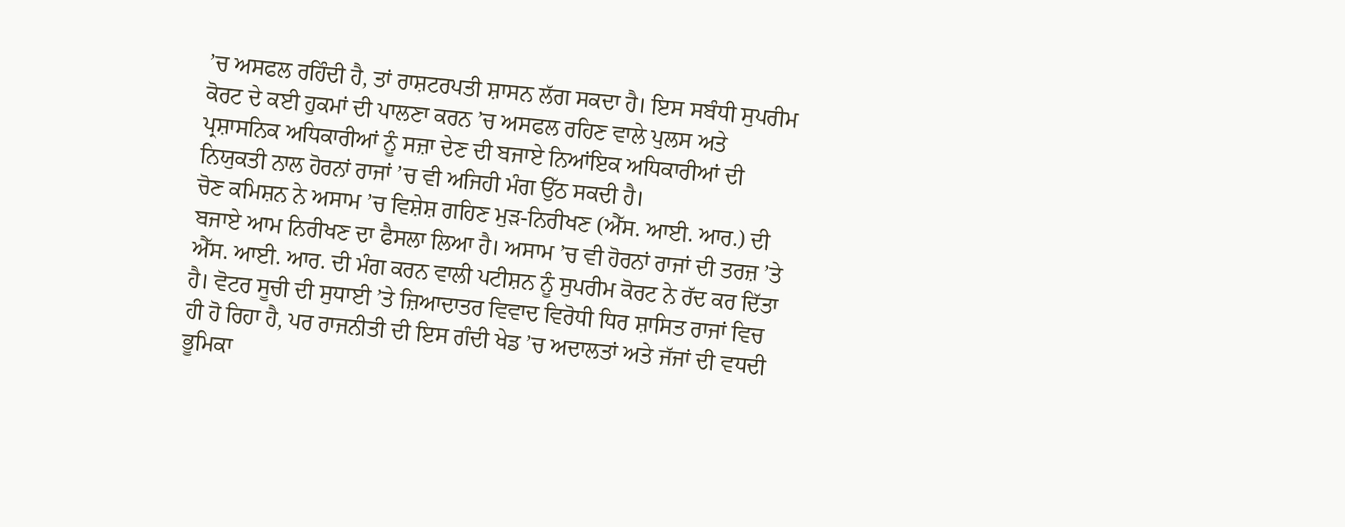’ਚ ਅਸਫਲ ਰਹਿੰਦੀ ਹੈ, ਤਾਂ ਰਾਸ਼ਟਰਪਤੀ ਸ਼ਾਸਨ ਲੱਗ ਸਕਦਾ ਹੈ। ਇਸ ਸਬੰਧੀ ਸੁਪਰੀਮ ਕੋਰਟ ਦੇ ਕਈ ਹੁਕਮਾਂ ਦੀ ਪਾਲਣਾ ਕਰਨ ’ਚ ਅਸਫਲ ਰਹਿਣ ਵਾਲੇ ਪੁਲਸ ਅਤੇ ਪ੍ਰਸ਼ਾਸਨਿਕ ਅਧਿਕਾਰੀਆਂ ਨੂੰ ਸਜ਼ਾ ਦੇਣ ਦੀ ਬਜਾਏ ਨਿਆਂਇਕ ਅਧਿਕਾਰੀਆਂ ਦੀ ਨਿਯੁਕਤੀ ਨਾਲ ਹੋਰਨਾਂ ਰਾਜਾਂ ’ਚ ਵੀ ਅਜਿਹੀ ਮੰਗ ਉੱਠ ਸਕਦੀ ਹੈ।
ਚੋਣ ਕਮਿਸ਼ਨ ਨੇ ਅਸਾਮ ’ਚ ਵਿਸ਼ੇਸ਼ ਗਹਿਣ ਮੁੜ-ਨਿਰੀਖਣ (ਐੱਸ. ਆਈ. ਆਰ.) ਦੀ ਬਜਾਏ ਆਮ ਨਿਰੀਖਣ ਦਾ ਫੈਸਲਾ ਲਿਆ ਹੈ। ਅਸਾਮ ’ਚ ਵੀ ਹੋਰਨਾਂ ਰਾਜਾਂ ਦੀ ਤਰਜ਼ ’ਤੇ ਐੱਸ. ਆਈ. ਆਰ. ਦੀ ਮੰਗ ਕਰਨ ਵਾਲੀ ਪਟੀਸ਼ਨ ਨੂੰ ਸੁਪਰੀਮ ਕੋਰਟ ਨੇ ਰੱਦ ਕਰ ਦਿੱਤਾ ਹੈ। ਵੋਟਰ ਸੂਚੀ ਦੀ ਸੁਧਾਈ ’ਤੇ ਜ਼ਿਆਦਾਤਰ ਵਿਵਾਦ ਵਿਰੋਧੀ ਧਿਰ ਸ਼ਾਸਿਤ ਰਾਜਾਂ ਵਿਚ ਹੀ ਹੋ ਰਿਹਾ ਹੈ, ਪਰ ਰਾਜਨੀਤੀ ਦੀ ਇਸ ਗੰਦੀ ਖੇਡ ’ਚ ਅਦਾਲਤਾਂ ਅਤੇ ਜੱਜਾਂ ਦੀ ਵਧਦੀ ਭੂਮਿਕਾ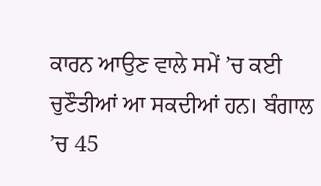ਕਾਰਨ ਆਉਣ ਵਾਲੇ ਸਮੇਂ ’ਚ ਕਈ ਚੁਣੌਤੀਆਂ ਆ ਸਕਦੀਆਂ ਹਨ। ਬੰਗਾਲ ’ਚ 45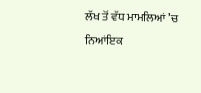ਲੱਖ ਤੋਂ ਵੱਧ ਮਾਮਲਿਆਂ ’ਚ ਨਿਆਂਇਕ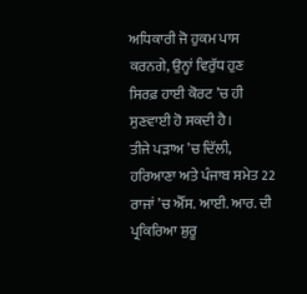ਅਧਿਕਾਰੀ ਜੋ ਹੁਕਮ ਪਾਸ ਕਰਨਗੇ, ਉਨ੍ਹਾਂ ਵਿਰੁੱਧ ਹੁਣ ਸਿਰਫ਼ ਹਾਈ ਕੋਰਟ ’ਚ ਹੀ ਸੁਣਵਾਈ ਹੋ ਸਕਦੀ ਹੈ।
ਤੀਜੇ ਪੜਾਅ ’ਚ ਦਿੱਲੀ, ਹਰਿਆਣਾ ਅਤੇ ਪੰਜਾਬ ਸਮੇਤ 22 ਰਾਜਾਂ ’ਚ ਐੱਸ. ਆਈ. ਆਰ. ਦੀ ਪ੍ਰਕਿਰਿਆ ਸ਼ੁਰੂ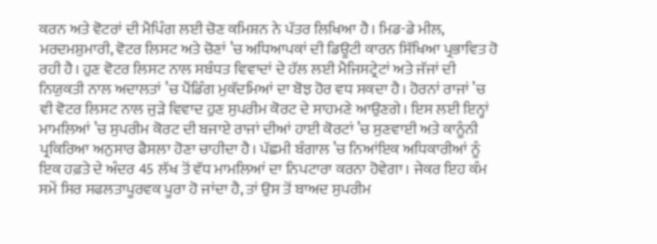ਕਰਨ ਅਤੇ ਵੋਟਰਾਂ ਦੀ ਮੈਪਿੰਗ ਲਈ ਚੋਣ ਕਮਿਸ਼ਨ ਨੇ ਪੱਤਰ ਲਿਖਿਆ ਹੈ। ਮਿਡ-ਡੇ ਮੀਲ, ਮਰਦਮਸ਼ੁਮਾਰੀ, ਵੋਟਰ ਲਿਸਟ ਅਤੇ ਚੋਣਾਂ ’ਚ ਅਧਿਆਪਕਾਂ ਦੀ ਡਿਊਟੀ ਕਾਰਨ ਸਿੱਖਿਆ ਪ੍ਰਭਾਵਿਤ ਹੋ ਰਹੀ ਹੈ। ਹੁਣ ਵੋਟਰ ਲਿਸਟ ਨਾਲ ਸਬੰਧਤ ਵਿਵਾਦਾਂ ਦੇ ਹੱਲ ਲਈ ਮੈਜਿਸਟ੍ਰੇਟਾਂ ਅਤੇ ਜੱਜਾਂ ਦੀ ਨਿਯੁਕਤੀ ਨਾਲ ਅਦਾਲਤਾਂ ’ਚ ਪੈਂਡਿੰਗ ਮੁਕੱਦਮਿਆਂ ਦਾ ਬੋਝ ਹੋਰ ਵਧ ਸਕਦਾ ਹੈ। ਹੋਰਨਾਂ ਰਾਜਾਂ ’ਚ ਵੀ ਵੋਟਰ ਲਿਸਟ ਨਾਲ ਜੁੜੇ ਵਿਵਾਦ ਹੁਣ ਸੁਪਰੀਮ ਕੋਰਟ ਦੇ ਸਾਹਮਣੇ ਆਉਣਗੇ। ਇਸ ਲਈ ਇਨ੍ਹਾਂ ਮਾਮਲਿਆਂ ’ਚ ਸੁਪਰੀਮ ਕੋਰਟ ਦੀ ਬਜਾਏ ਰਾਜਾਂ ਦੀਆਂ ਹਾਈ ਕੋਰਟਾਂ ’ਚ ਸੁਣਵਾਈ ਅਤੇ ਕਾਨੂੰਨੀ ਪ੍ਰਕਿਰਿਆ ਅਨੁਸਾਰ ਫੈਸਲਾ ਹੋਣਾ ਚਾਹੀਦਾ ਹੈ। ਪੱਛਮੀ ਬੰਗਾਲ ’ਚ ਨਿਆਂਇਕ ਅਧਿਕਾਰੀਆਂ ਨੂੰ ਇਕ ਹਫ਼ਤੇ ਦੇ ਅੰਦਰ 45 ਲੱਖ ਤੋਂ ਵੱਧ ਮਾਮਲਿਆਂ ਦਾ ਨਿਪਟਾਰਾ ਕਰਨਾ ਹੋਵੇਗਾ। ਜੇਕਰ ਇਹ ਕੰਮ ਸਮੇਂ ਸਿਰ ਸਫਲਤਾਪੂਰਵਕ ਪੂਰਾ ਹੋ ਜਾਂਦਾ ਹੈ, ਤਾਂ ਉਸ ਤੋਂ ਬਾਅਦ ਸੁਪਰੀਮ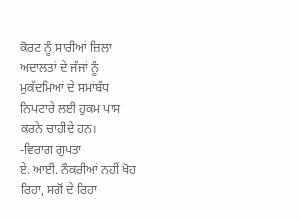ਕੋਰਟ ਨੂੰ ਸਾਰੀਆਂ ਜ਼ਿਲਾ ਅਦਾਲਤਾਂ ਦੇ ਜੱਜਾਂ ਨੂੰ ਮੁਕੱਦਮਿਆਂ ਦੇ ਸਮਾਂਬੱਧ ਨਿਪਟਾਰੇ ਲਈ ਹੁਕਮ ਪਾਸ ਕਰਨੇ ਚਾਹੀਦੇ ਹਨ।
-ਵਿਰਾਗ ਗੁਪਤਾ
ਏ. ਆਈ. ਨੌਕਰੀਆਂ ਨਹੀਂ ਖੋਹ ਰਿਹਾ, ਸਗੋਂ ਦੇ ਰਿਹਾ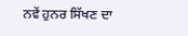ਨਵੇਂ ਹੁਨਰ ਸਿੱਖਣ ਦਾ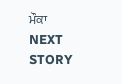ਮੌਕਾ
NEXT STORY